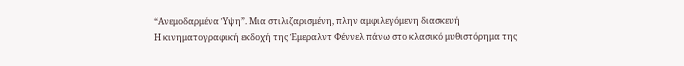“Ανεμοδαρμένα Ύψη”. Mια στιλιζαρισμένη, πλην αμφιλεγόμενη διασκευή
Η κινηματογραφική εκδοχή της Έμεραλντ Φέννελ πάνω στο κλασικό μυθιστόρημα της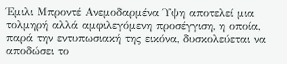Έμιλι Μπροντέ Ανεμοδαρμένα Ύψη αποτελεί μια τολμηρή αλλά αμφιλεγόμενη προσέγγιση, η οποία, παρά την εντυπωσιακή της εικόνα, δυσκολεύεται να αποδώσει το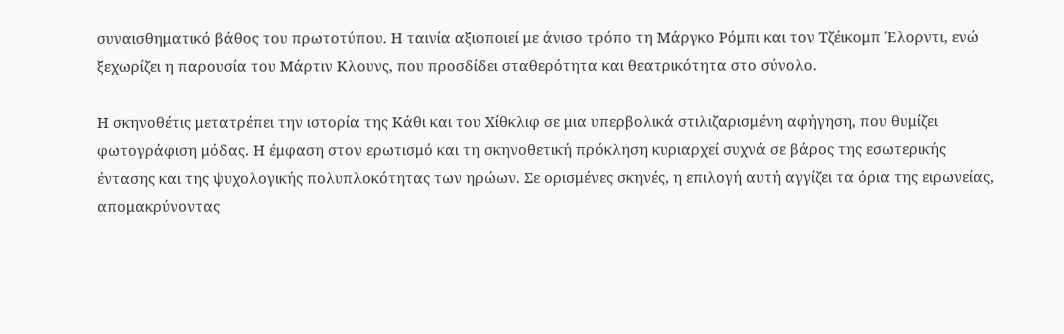συναισθηματικό βάθος του πρωτοτύπου. Η ταινία αξιοποιεί με άνισο τρόπο τη Μάργκο Ρόμπι και τον Τζέικομπ Έλορντι, ενώ ξεχωρίζει η παρουσία του Μάρτιν Κλουνς, που προσδίδει σταθερότητα και θεατρικότητα στο σύνολο.

Η σκηνοθέτις μετατρέπει την ιστορία της Κάθι και του Χίθκλιφ σε μια υπερβολικά στιλιζαρισμένη αφήγηση, που θυμίζει φωτογράφιση μόδας. Η έμφαση στον ερωτισμό και τη σκηνοθετική πρόκληση κυριαρχεί συχνά σε βάρος της εσωτερικής έντασης και της ψυχολογικής πολυπλοκότητας των ηρώων. Σε ορισμένες σκηνές, η επιλογή αυτή αγγίζει τα όρια της ειρωνείας, απομακρύνοντας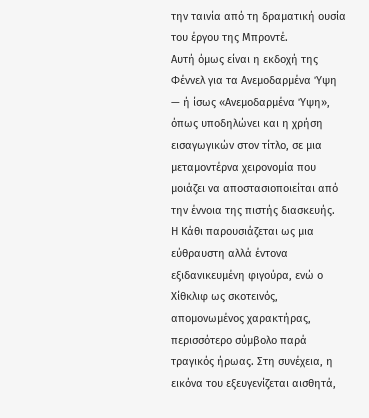την ταινία από τη δραματική ουσία του έργου της Μπροντέ.
Αυτή όμως είναι η εκδοχή της Φέννελ για τα Ανεμοδαρμένα Ύψη — ή ίσως «Ανεμοδαρμένα Ύψη», όπως υποδηλώνει και η χρήση εισαγωγικών στον τίτλο, σε μια μεταμοντέρνα χειρονομία που μοιάζει να αποστασιοποιείται από την έννοια της πιστής διασκευής.
Η Κάθι παρουσιάζεται ως μια εύθραυστη αλλά έντονα εξιδανικευμένη φιγούρα, ενώ ο Χίθκλιφ ως σκοτεινός, απομονωμένος χαρακτήρας, περισσότερο σύμβολο παρά τραγικός ήρωας. Στη συνέχεια, η εικόνα του εξευγενίζεται αισθητά,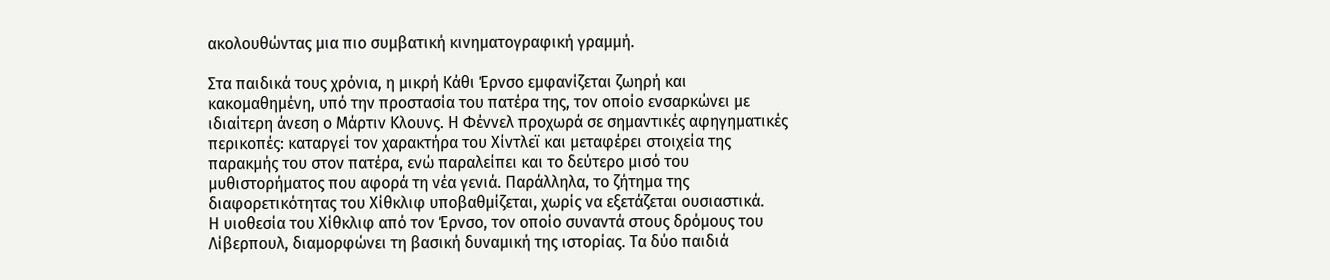ακολουθώντας μια πιο συμβατική κινηματογραφική γραμμή.

Στα παιδικά τους χρόνια, η μικρή Κάθι Έρνσο εμφανίζεται ζωηρή και κακομαθημένη, υπό την προστασία του πατέρα της, τον οποίο ενσαρκώνει με ιδιαίτερη άνεση ο Μάρτιν Κλουνς. Η Φέννελ προχωρά σε σημαντικές αφηγηματικές περικοπές: καταργεί τον χαρακτήρα του Χίντλεϊ και μεταφέρει στοιχεία της παρακμής του στον πατέρα, ενώ παραλείπει και το δεύτερο μισό του μυθιστορήματος που αφορά τη νέα γενιά. Παράλληλα, το ζήτημα της διαφορετικότητας του Χίθκλιφ υποβαθμίζεται, χωρίς να εξετάζεται ουσιαστικά.
Η υιοθεσία του Χίθκλιφ από τον Έρνσο, τον οποίο συναντά στους δρόμους του Λίβερπουλ, διαμορφώνει τη βασική δυναμική της ιστορίας. Τα δύο παιδιά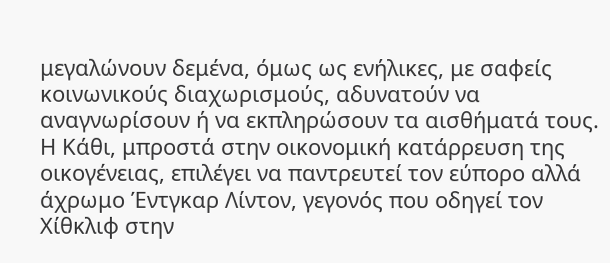μεγαλώνουν δεμένα, όμως ως ενήλικες, με σαφείς κοινωνικούς διαχωρισμούς, αδυνατούν να αναγνωρίσουν ή να εκπληρώσουν τα αισθήματά τους. Η Κάθι, μπροστά στην οικονομική κατάρρευση της οικογένειας, επιλέγει να παντρευτεί τον εύπορο αλλά άχρωμο Έντγκαρ Λίντον, γεγονός που οδηγεί τον Χίθκλιφ στην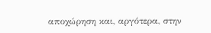αποχώρηση και, αργότερα, στην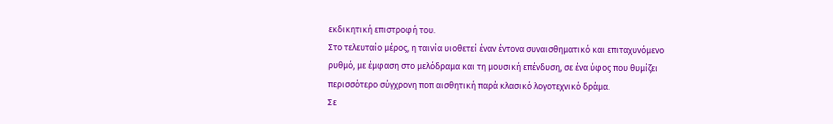εκδικητική επιστροφή του.
Στο τελευταίο μέρος, η ταινία υιοθετεί έναν έντονα συναισθηματικό και επιταχυνόμενο ρυθμό, με έμφαση στο μελόδραμα και τη μουσική επένδυση, σε ένα ύφος που θυμίζει περισσότερο σύγχρονη ποπ αισθητική παρά κλασικό λογοτεχνικό δράμα.
Σε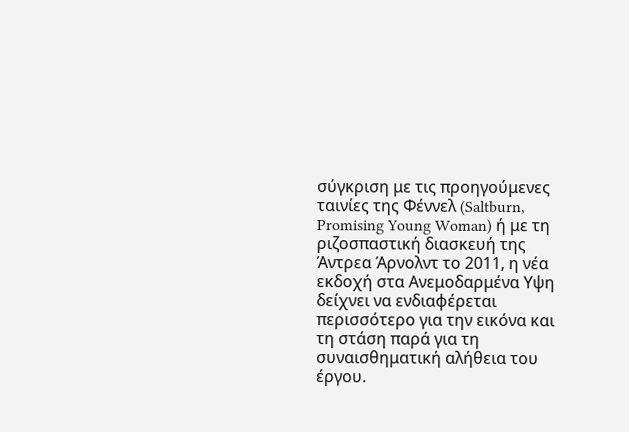σύγκριση με τις προηγούμενες ταινίες της Φέννελ (Saltburn, Promising Young Woman) ή με τη ριζοσπαστική διασκευή της Άντρεα Άρνολντ το 2011, η νέα εκδοχή στα Ανεμοδαρμένα Υψη δείχνει να ενδιαφέρεται περισσότερο για την εικόνα και τη στάση παρά για τη συναισθηματική αλήθεια του έργου.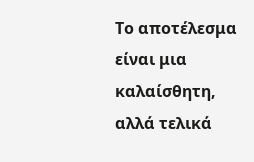Το αποτέλεσμα είναι μια καλαίσθητη, αλλά τελικά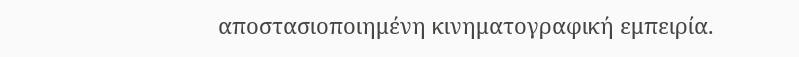αποστασιοποιημένη κινηματογραφική εμπειρία.